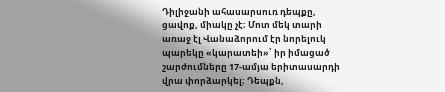Դիլիջանի ահասարսուռ դեպքը, ցավոք, միակը չէ։ Մոտ մեկ տարի առաջ էլ Վանաձորում էր նորելուկ պարեկը «կարատեի»՝ իր իմացած շարժումները 17-ամյա երիտասարդի վրա փորձարկել։ Դեպքն,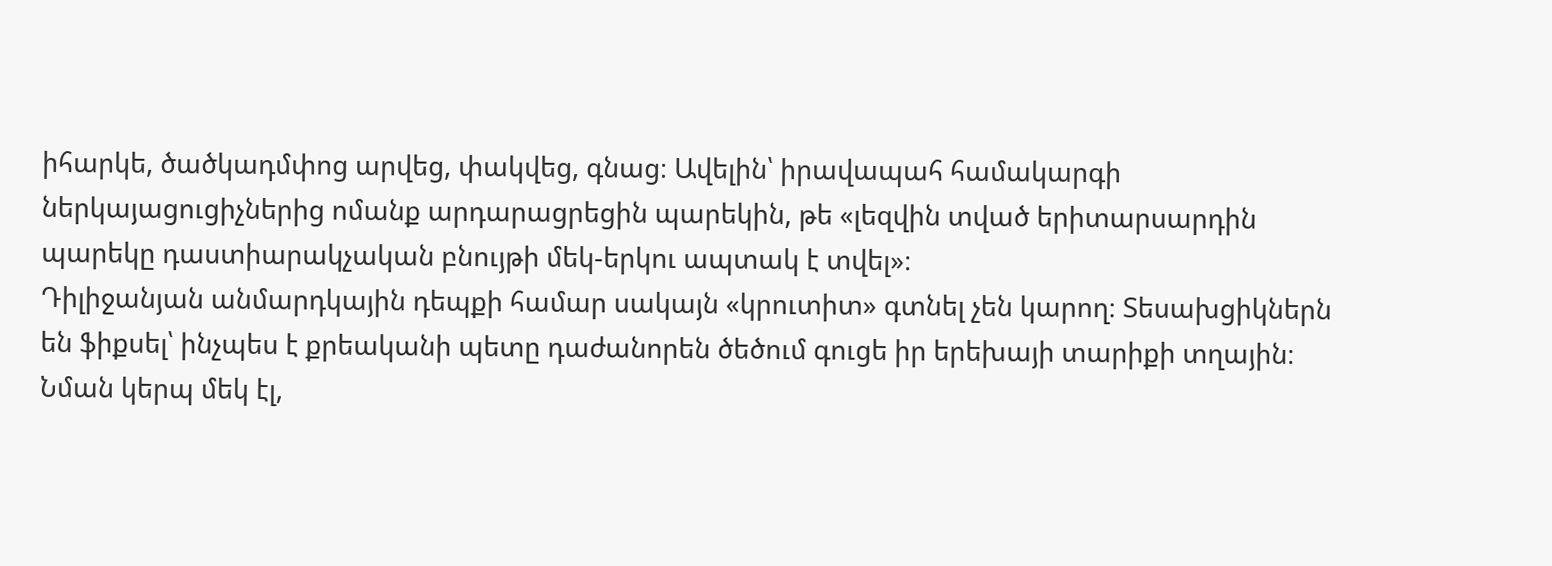իհարկե, ծածկադմփոց արվեց, փակվեց, գնաց։ Ավելին՝ իրավապահ համակարգի ներկայացուցիչներից ոմանք արդարացրեցին պարեկին, թե «լեզվին տված երիտարսարդին պարեկը դաստիարակչական բնույթի մեկ-երկու ապտակ է տվել»։
Դիլիջանյան անմարդկային դեպքի համար սակայն «կրուտիտ» գտնել չեն կարող։ Տեսախցիկներն են ֆիքսել՝ ինչպես է քրեականի պետը դաժանորեն ծեծում գուցե իր երեխայի տարիքի տղային։ Նման կերպ մեկ էլ,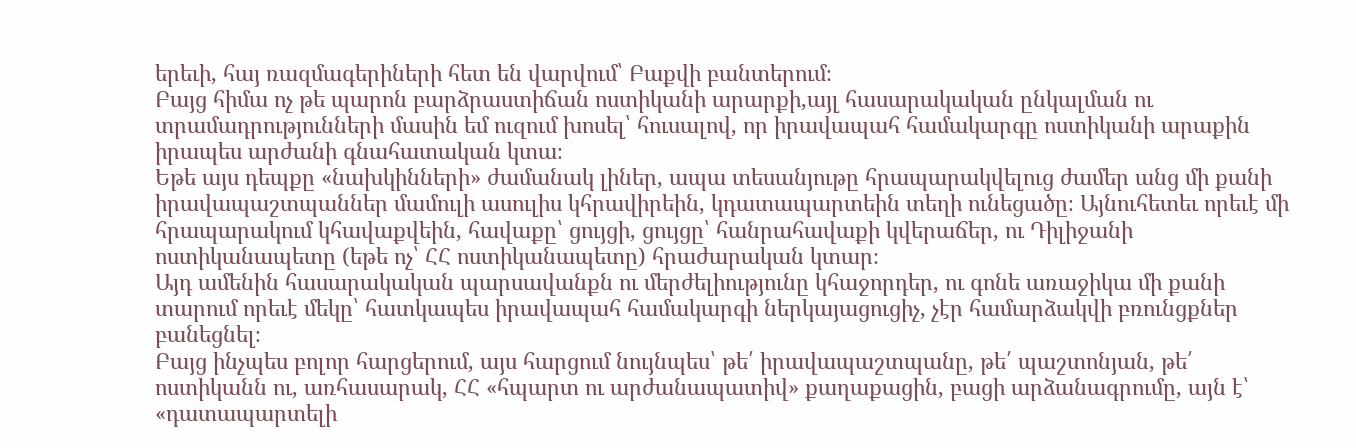երեւի, հայ ռազմագերիների հետ են վարվում՝ Բաքվի բանտերում։
Բայց հիմա ոչ թե պարոն բարձրաստիճան ոստիկանի արարքի,այլ հասարակական ընկալման ու տրամադրությունների մասին եմ ուզում խոսել՝ հուսալով, որ իրավապահ համակարգը ոստիկանի արաքին իրապես արժանի գնահատական կտա։
Եթե այս դեպքը «նախկինների» ժամանակ լիներ, ապա տեսանյութը հրապարակվելուց ժամեր անց մի քանի իրավապաշտպաններ մամուլի ասուլիս կհրավիրեին, կդատապարտեին տեղի ունեցածը։ Այնուհետեւ որեւէ մի հրապարակում կհավաքվեին, հավաքը՝ ցույցի, ցույցը՝ հանրահավաքի կվերաճեր, ու Դիլիջանի ոստիկանապետը (եթե ոչ՝ ՀՀ ոստիկանապետը) հրաժարական կտար։
Այդ ամենին հասարակական պարսավանքն ու մերժելիությունը կհաջորդեր, ու գոնե առաջիկա մի քանի տարում որեւէ մեկը՝ հատկապես իրավապահ համակարգի ներկայացուցիչ, չէր համարձակվի բռունցքներ բանեցնել։
Բայց ինչպես բոլոր հարցերում, այս հարցում նույնպես՝ թե՛ իրավապաշտպանը, թե՛ պաշտոնյան, թե՛ ոստիկանն ու, առհասարակ, ՀՀ «հպարտ ու արժանապատիվ» քաղաքացին, բացի արձանագրումը, այն է՝ «դատապարտելի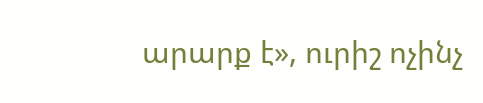արարք է», ուրիշ ոչինչ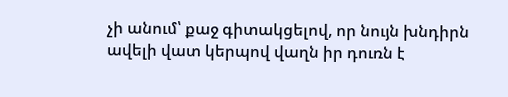չի անում՝ քաջ գիտակցելով, որ նույն խնդիրն ավելի վատ կերպով վաղն իր դուռն է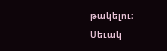թակելու։
Սեւակ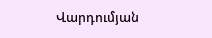Վարդումյան